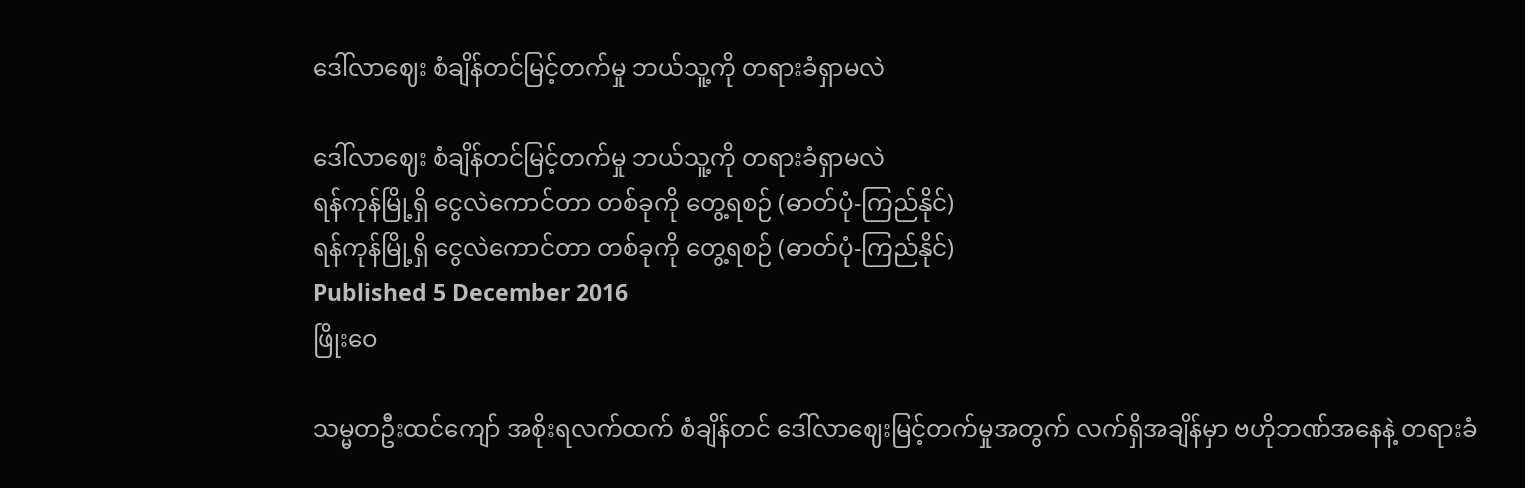ဒေါ်လာဈေး စံချိန်တင်မြင့်တက်မှု ဘယ်သူ့ကို တရားခံရှာမလဲ

ဒေါ်လာဈေး စံချိန်တင်မြင့်တက်မှု ဘယ်သူ့ကို တရားခံရှာမလဲ
ရန်ကုန်မြို့ရှိ ငွေလဲကောင်တာ တစ်ခုကို တွေ့ရစဉ် (ဓာတ်ပုံ-ကြည်နိုင်)
ရန်ကုန်မြို့ရှိ ငွေလဲကောင်တာ တစ်ခုကို တွေ့ရစဉ် (ဓာတ်ပုံ-ကြည်နိုင်)
Published 5 December 2016
ဖြိုးဝေ

သမ္မတဦးထင်ကျော် အစိုးရလက်ထက် စံချိန်တင် ဒေါ်လာဈေးမြင့်တက်မှုအတွက် လက်ရှိအချိန်မှာ ဗဟိုဘဏ်အနေနဲ့ တရားခံ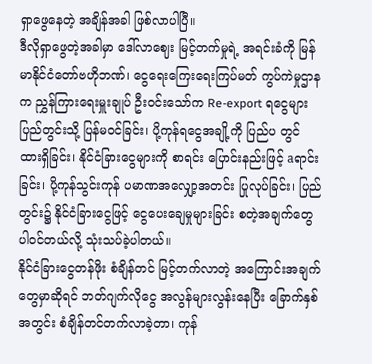ရှာဖွေနေတဲ့ အချိန်အခါ ဖြစ်လာပါပြီ။
ဒီလိုရှာဖွေတဲ့အခါမှာ ဒေါ်လာဈေး မြင့်တက်မှုရဲ့ အရင်းခံကို မြန်မာနိုင်ငံတော်ဗဟိုဘဏ်၊ ငွေရေးကြေးရေးကြပ်မတ် ကွပ်ကဲမှုဌာနက ညွှန်ကြားရေးမှူးချုပ် ဦးဝင်းသော်က Re-export ရငွေများ ပြည်တွင်းသို့ ပြန်မဝင်ခြင်း၊ ပို့ကုန်ရငွေအချို့ကို ပြည်ပ တွင် ထားရှိခြင်း၊ နိုင်ငံခြားငွေများကို စာရင်း ပြောင်းနည်းဖြင့် aရာင်းခြင်း၊ ပို့ကုန်သွင်းကုန် ပမာဏအလျှော့အတင်း ပြုလုပ်ခြင်း၊ ပြည်တွင်း၌ နိုင်ငံခြားငွေဖြင့် ငွေပေးချေမှုများခြင်း စတဲ့အချက်တွေ ပါဝင်တယ်လို့ သုံးသပ်ခဲ့ပါတယ်။
နိုင်ငံခြားငွေတန်ဖိုး စံချိန်တင် မြင့်တက်လာတဲ့ အကြောင်းအချက်တွေမှာဆိုရင် ဘတ်ဂျက်လိုငွေ အလွန်များလွန်းနေပြီး ခြောက်နှစ်အတွင်း စံချိန်တင်တက်လာခဲ့တာ၊ ကုန်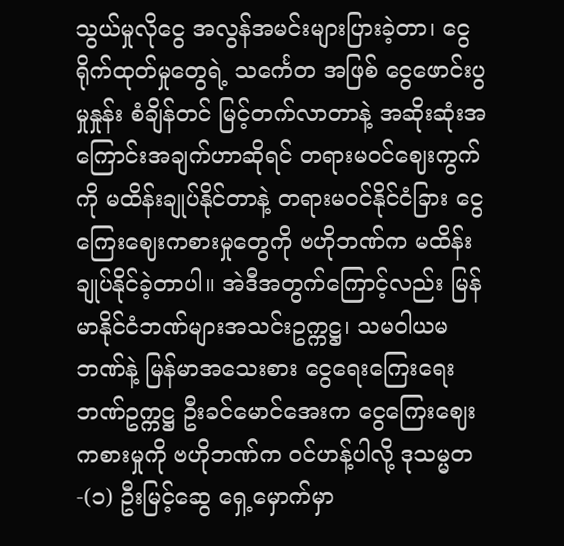သွယ်မှုလိုငွေ အလွန်အမင်းများပြားခဲ့တာ၊ ငွေရိုက်ထုတ်မှုတွေရဲ့ သင်္ကေတ အဖြစ် ငွေဖောင်းပွမှုနှုန်း စံချိန်တင် မြင့်တက်လာတာနဲ့ အဆိုးဆုံးအကြောင်းအချက်ဟာဆိုရင် တရားမဝင်ဈေးကွက်ကို မထိန်းချုပ်နိုင်တာနဲ့ တရားမဝင်နိုင်ငံခြား ငွေကြေးဈေးကစားမှုတွေကို ဗဟိုဘဏ်က မထိန်းချုပ်နိုင်ခဲ့တာပါ။ အဲဒီအတွက်ကြောင့်လည်း မြန်မာနိုင်ငံဘဏ်များအသင်းဥက္ကဋ္ဌ၊ သမဝါယမဘဏ်နဲ့ မြန်မာအသေးစား ငွေရေးကြေးရေး ဘဏ်ဥက္ကဋ္ဌ ဦးခင်မောင်အေးက ငွေကြေးဈေးကစားမှုကို ဗဟိုဘဏ်က ဝင်ဟန့်ပါလို့ ဒုသမ္မတ-(၁) ဦးမြင့်ဆွေ ရှေ့မှောက်မှာ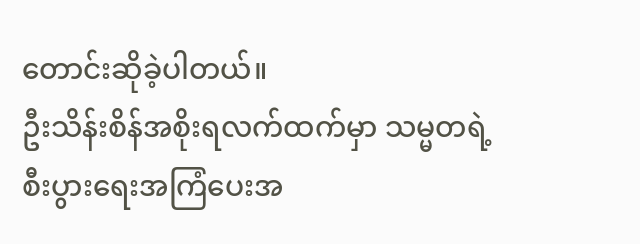တောင်းဆိုခဲ့ပါတယ်။
ဦးသိန်းစိန်အစိုးရလက်ထက်မှာ သမ္မတရဲ့ စီးပွားရေးအကြံပေးအ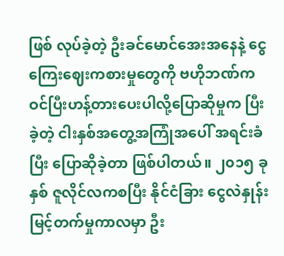ဖြစ် လုပ်ခဲ့တဲ့ ဦးခင်မောင်အေးအနေနဲ့ ငွေကြေးဈေးကစားမှုတွေကို ဗဟိုဘဏ်က ဝင်ပြီးဟန့်တားပေးပါလို့ပြောဆိုမှုက ပြီးခဲ့တဲ့ ငါးနှစ်အတွေ့အကြုံအပေါ် အရင်းခံပြီး ပြောဆိုခဲ့တာ ဖြစ်ပါတယ်။ ၂၀၁၅ ခုနှစ် ဇူလိုင်လကစပြီး နိုင်ငံခြား ငွေလဲနှုန်းမြင့်တက်မှုကာလမှာ ဦး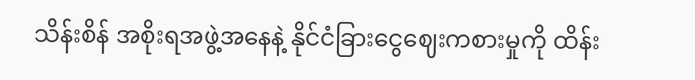သိန်းစိန် အစိုးရအဖွဲ့အနေနဲ့ နိုင်ငံခြားငွေဈေးကစားမှုကို ထိန်း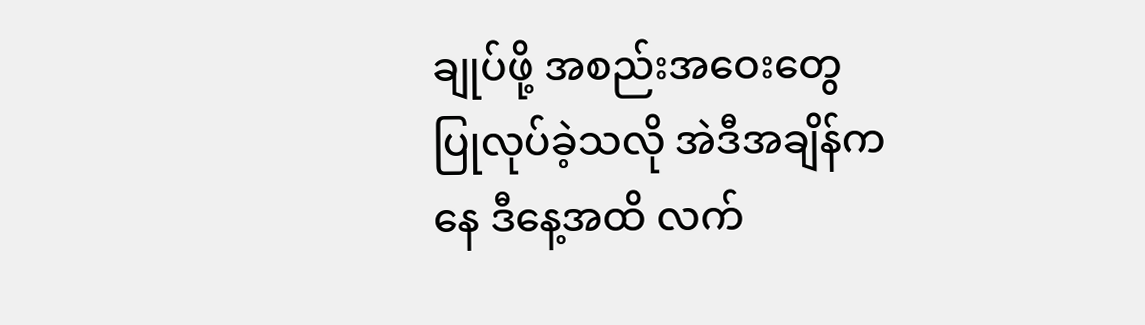ချုပ်ဖို့ အစည်းအဝေးတွေ ပြုလုပ်ခဲ့သလို အဲဒီအချိန်ကနေ ဒီနေ့အထိ လက်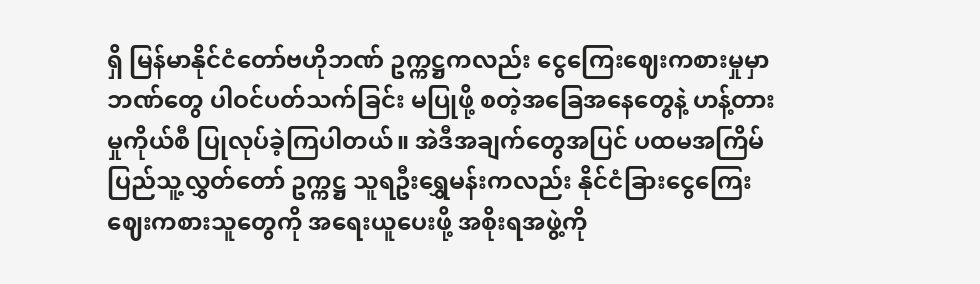ရှိ မြန်မာနိုင်ငံတော်ဗဟိုဘဏ် ဥက္ကဋ္ဌကလည်း ငွေကြေးဈေးကစားမှုမှာ ဘဏ်တွေ ပါဝင်ပတ်သက်ခြင်း မပြုဖို့ စတဲ့အခြေအနေတွေနဲ့ ဟန့်တားမှုကိုယ်စီ ပြုလုပ်ခဲ့ကြပါတယ်။ အဲဒီအချက်တွေအပြင် ပထမအကြိမ် ပြည်သူ့လွှတ်တော် ဥက္ကဋ္ဌ သူရဦးရွှေမန်းကလည်း နိုင်ငံခြားငွေကြေး ဈေးကစားသူတွေကို အရေးယူပေးဖို့ အစိုးရအဖွဲ့ကို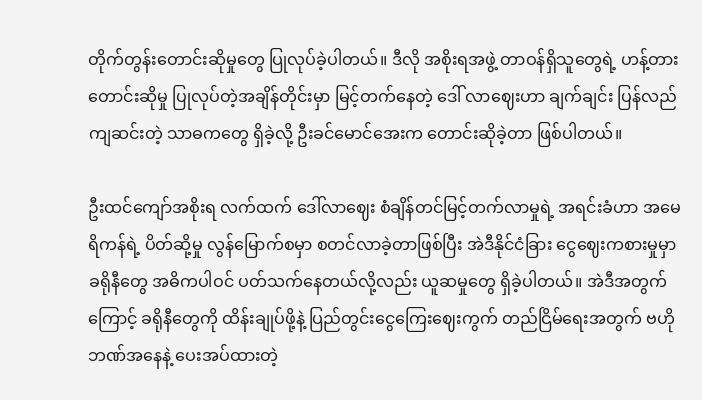တိုက်တွန်းတောင်းဆိုမှုတွေ ပြုလုပ်ခဲ့ပါတယ်။ ဒီလို အစိုးရအဖွဲ့ တာဝန်ရှိသူတွေရဲ့ ဟန့်တားတောင်းဆိုမှု ပြုလုပ်တဲ့အချိန်တိုင်းမှာ မြင့်တက်နေတဲ့ ဒေါ် လာဈေးဟာ ချက်ချင်း ပြန်လည်ကျဆင်းတဲ့ သာဓကတွေ ရှိခဲ့လို့ ဦးခင်မောင်အေးက တောင်းဆိုခဲ့တာ ဖြစ်ပါတယ်။

ဦးထင်ကျော်အစိုးရ လက်ထက် ဒေါ်လာဈေး စံချိန်တင်မြင့်တက်လာမှုရဲ့ အရင်းခံဟာ အမေရိကန်ရဲ့ ပိတ်ဆို့မှု လွန်မြောက်စမှာ စတင်လာခဲ့တာဖြစ်ပြီး အဲဒီနိုင်ငံခြား ငွေဈေးကစားမှုမှာ ခရိုနီတွေ အဓိကပါဝင် ပတ်သက်နေတယ်လို့လည်း ယူဆမှုတွေ ရှိခဲ့ပါတယ်။ အဲဒီအတွက်ကြောင့် ခရိုနီတွေကို ထိန်းချုပ်ဖို့နဲ့ ပြည်တွင်းငွေကြေးဈေးကွက် တည်ငြိမ်ရေးအတွက် ဗဟိုဘဏ်အနေနဲ့ ပေးအပ်ထားတဲ့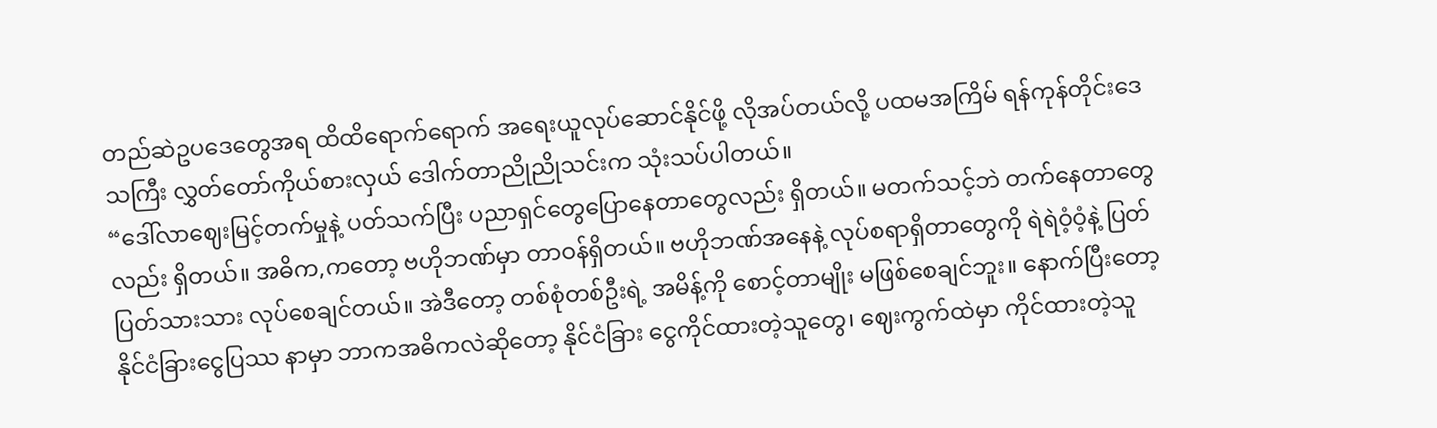တည်ဆဲဥပဒေတွေအရ ထိထိရောက်ရောက် အရေးယူလုပ်ဆောင်နိုင်ဖို့ လိုအပ်တယ်လို့ ပထမအကြိမ် ရန်ကုန်တိုင်းဒေသကြီး လွှတ်တော်ကိုယ်စားလှယ် ဒေါက်တာညိုညိုသင်းက သုံးသပ်ပါတယ်။
“ဒေါ်လာဈေးမြင့်တက်မှုနဲ့ ပတ်သက်ပြီး ပညာရှင်တွေပြောနေတာတွေလည်း ရှိတယ်။ မတက်သင့်ဘဲ တက်နေတာတွေလည်း ရှိတယ်။ အဓိက,ကတော့ ဗဟိုဘဏ်မှာ တာဝန်ရှိတယ်။ ဗဟိုဘဏ်အနေနဲ့ လုပ်စရာရှိတာတွေကို ရဲရဲဝံ့ဝံ့နဲ့ ပြတ်ပြတ်သားသား လုပ်စေချင်တယ်။ အဲဒီတော့ တစ်စုံတစ်ဦးရဲ့ အမိန့်ကို စောင့်တာမျိုး မဖြစ်စေချင်ဘူး။ နောက်ပြီးတော့ နိုင်ငံခြားငွေပြဿ နာမှာ ဘာကအဓိကလဲဆိုတော့ နိုင်ငံခြား ငွေကိုင်ထားတဲ့သူတွေ၊ ဈေးကွက်ထဲမှာ ကိုင်ထားတဲ့သူ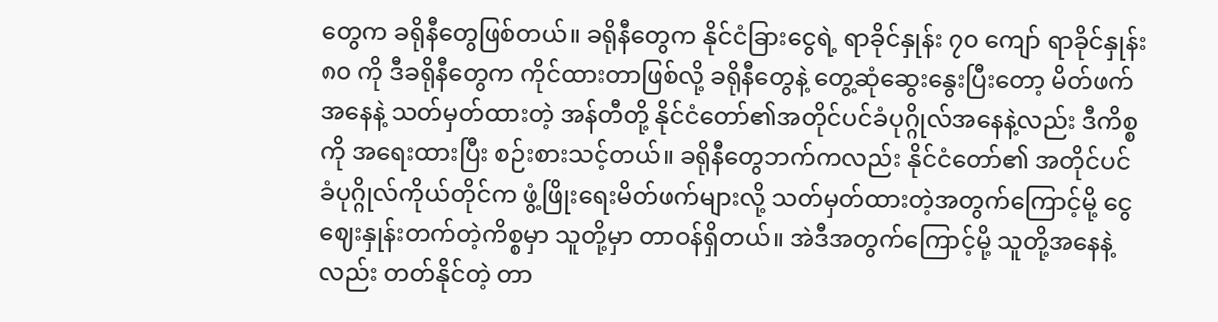တွေက ခရိုနီတွေဖြစ်တယ်။ ခရိုနီတွေက နိုင်ငံခြားငွေရဲ့ ရာခိုင်နှုန်း ၇၀ ကျော် ရာခိုင်နှုန်း ၈၀ ကို ဒီခရိုနီတွေက ကိုင်ထားတာဖြစ်လို့ ခရိုနီတွေနဲ့ တွေ့ဆုံဆွေးနွေးပြီးတော့ မိတ်ဖက်အနေနဲ့ သတ်မှတ်ထားတဲ့ အန်တီတို့ နိုင်ငံတော်၏အတိုင်ပင်ခံပုဂ္ဂိုလ်အနေနဲ့လည်း ဒီကိစ္စကို အရေးထားပြီး စဉ်းစားသင့်တယ်။ ခရိုနီတွေဘက်ကလည်း နိုင်ငံတော်၏ အတိုင်ပင်ခံပုဂ္ဂိုလ်ကိုယ်တိုင်က ဖွံ့ဖြိုးရေးမိတ်ဖက်များလို့ သတ်မှတ်ထားတဲ့အတွက်ကြောင့်မို့ ငွေဈေးနှုန်းတက်တဲ့ကိစ္စမှာ သူတို့မှာ တာဝန်ရှိတယ်။ အဲဒီအတွက်ကြောင့်မို့ သူတို့အနေနဲ့လည်း တတ်နိုင်တဲ့ တာ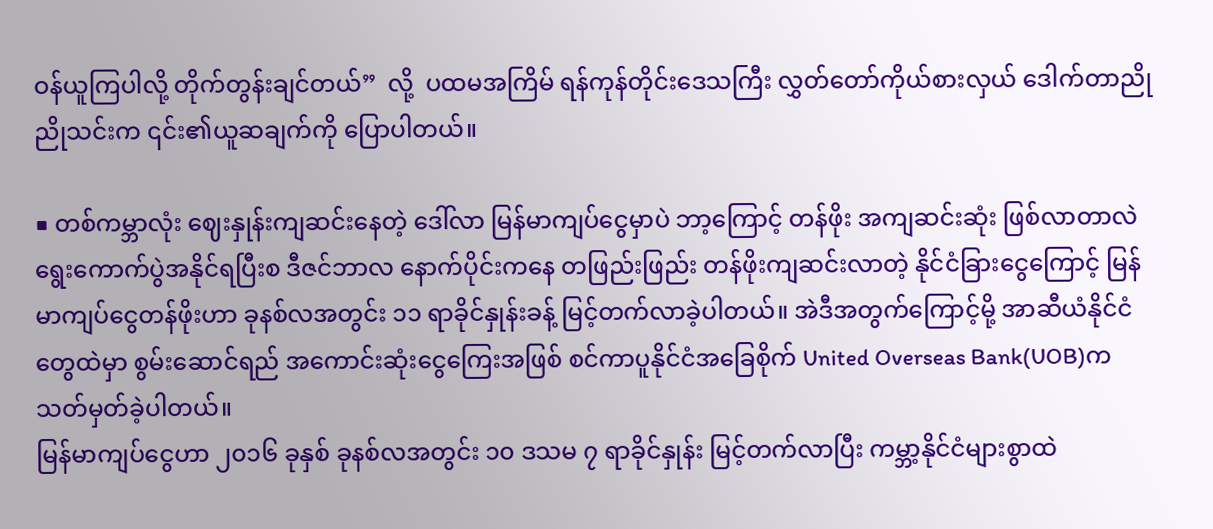ဝန်ယူကြပါလို့ တိုက်တွန်းချင်တယ်”  လို့  ပထမအကြိမ် ရန်ကုန်တိုင်းဒေသကြီး လွှတ်တော်ကိုယ်စားလှယ် ဒေါက်တာညိုညိုသင်းက ၎င်း၏ယူဆချက်ကို ပြောပါတယ်။

■ တစ်ကမ္ဘာလုံး ဈေးနှုန်းကျဆင်းနေတဲ့ ဒေါ်လာ မြန်မာကျပ်ငွေမှာပဲ ဘာ့ကြောင့် တန်ဖိုး အကျဆင်းဆုံး ဖြစ်လာတာလဲ
ရွေးကောက်ပွဲအနိုင်ရပြီးစ ဒီဇင်ဘာလ နောက်ပိုင်းကနေ တဖြည်းဖြည်း တန်ဖိုးကျဆင်းလာတဲ့ နိုင်ငံခြားငွေကြောင့် မြန်မာကျပ်ငွေတန်ဖိုးဟာ ခုနစ်လအတွင်း ၁၁ ရာခိုင်နှုန်းခန့် မြင့်တက်လာခဲ့ပါတယ်။ အဲဒီအတွက်ကြောင့်မို့ အာဆီယံနိုင်ငံတွေထဲမှာ စွမ်းဆောင်ရည် အကောင်းဆုံးငွေကြေးအဖြစ် စင်ကာပူနိုင်ငံအခြေစိုက် United Overseas Bank(UOB)က သတ်မှတ်ခဲ့ပါတယ်။
မြန်မာကျပ်ငွေဟာ ၂၀၁၆ ခုနှစ် ခုနစ်လအတွင်း ၁၀ ဒသမ ၇ ရာခိုင်နှုန်း မြင့်တက်လာပြီး ကမ္ဘာ့နိုင်ငံများစွာထဲ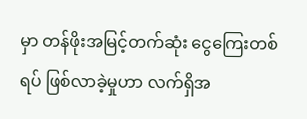မှာ တန်ဖိုးအမြင့်တက်ဆုံး ငွေကြေးတစ်ရပ် ဖြစ်လာခဲ့မှုဟာ လက်ရှိအ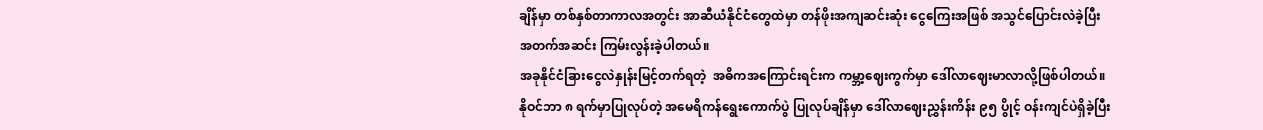ချိန်မှာ တစ်နှစ်တာကာလအတွင်း အာဆီယံနိုင်ငံတွေထဲမှာ တန်ဖိုးအကျဆင်းဆုံး ငွေကြေးအဖြစ် အသွင်ပြောင်းလဲခဲ့ပြီး အတက်အဆင်း ကြမ်းလွန်းခဲ့ပါတယ်။
အခုနိုင်ငံခြားငွေလဲနှုန်းမြင့်တက်ရတဲ့  အဓိကအကြောင်းရင်းက ကမ္ဘာ့ဈေးကွက်မှာ ဒေါ်လာဈေးမာလာလို့ဖြစ်ပါတယ်။ နိုဝင်ဘာ ၈ ရက်မှာပြုလုပ်တဲ့ အမေရိကန်ရွေးကောက်ပွဲ ပြုလုပ်ချိန်မှာ ဒေါ်လာဈေးညွှန်းကိန်း ၉၅ ပွိုင့် ဝန်းကျင်ပဲရှိခဲ့ပြီး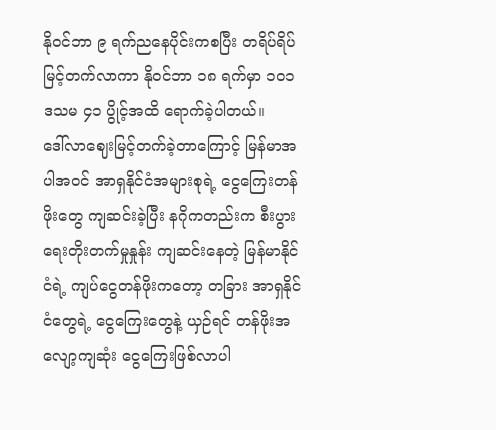နိုဝင်ဘာ ၉ ရက်ညနေပိုင်းကစပြီး တရိပ်ရိပ်မြင့်တက်လာကာ နိုဝင်ဘာ ၁၈ ရက်မှာ ၁၀၁ ဒသမ ၄၁ ပွိုင့်အထိ ရောက်ခဲ့ပါတယ်။
ဒေါ်လာဈေးမြင့်တက်ခဲ့တာကြောင့် မြန်မာအပါအဝင် အာရှနိုင်ငံအများစုရဲ့ ငွေကြေးတန်ဖိုးတွေ ကျဆင်းခဲ့ပြီး နဂိုကတည်းက စီးပွားရေးတိုးတက်မှုနှုန်း ကျဆင်းနေတဲ့ မြန်မာနိုင်ငံရဲ့ ကျပ်ငွေတန်ဖိုးကတော့ တခြား အာရှနိုင်ငံတွေရဲ့ ငွေကြေးတွေနဲ့ ယှဉ်ရင် တန်ဖိုးအလျော့ကျဆုံး ငွေကြေးဖြစ်လာပါ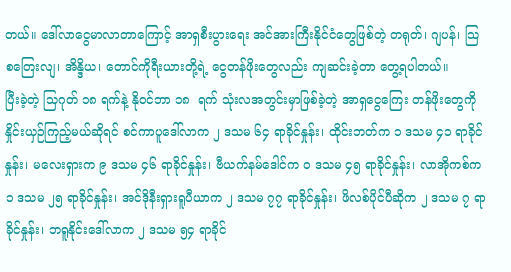တယ်။ ဒေါ်လာငွေမာလာတာကြောင့် အာရှစီးပွားရေး အင်အားကြီးနိုင်ငံတွေဖြစ်တဲ့ တရုတ်၊ ဂျပန်၊ သြစတြေးလျ၊ အိန္ဒိယ၊ တောင်ကိုရီးယားတို့ရဲ့ ငွေတန်ဖိုးတွေလည်း ကျဆင်းခဲ့တာ တွေ့ရပါတယ်။
ပြီးခဲ့တဲ့ သြဂုတ် ၁၈ ရက်နဲ့ နိုဝင်ဘာ ၁၈  ရက် သုံးလအတွင်းမှာဖြစ်ခဲ့တဲ့ အာရှငွေကြေး တန်ဖိုးတွေကို နှိုင်းယှဉ်ကြည့်မယ်ဆိုရင် စင်ကာပူဒေါ်လာက ၂ ဒသမ ၆၄ ရာခိုင်နှုန်း၊ ထိုင်းဘတ်က ၁ ဒသမ ၄၁ ရာခိုင်နှုန်း၊ မလေးရှားက ၉ ဒသမ ၄၆ ရာခိုင်နှုန်း၊ ဗီယက်နမ်ဒေါင်က ၀ ဒသမ ၄၅ ရာခိုင်နှုန်း၊ လာအိုကစ်က ၁ ဒသမ ၂၅ ရာခိုင်နှုန်း၊ အင်ဒိုနီးရှားရူပီယာက ၂ ဒသမ ၇၇ ရာခိုင်နှုန်း၊ ဖိလစ်ပိုင်ပီဆိုက ၂ ဒသမ ၇ ရာခိုင်နှုန်း၊ ဘရူနိုင်းဒေါ်လာက ၂ ဒသမ ၅၄ ရာခိုင်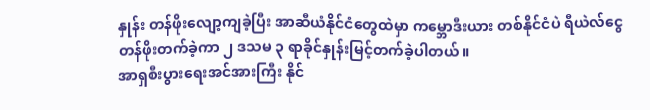နှုန်း တန်ဖိုးလျော့ကျခဲ့ပြီး အာဆီယံနိုင်ငံတွေထဲမှာ ကမ္ဘောဒီးယား တစ်နိုင်ငံပဲ ရီယဲလ်ငွေတန်ဖိုးတက်ခဲ့ကာ ၂ ဒသမ ၃ ရာခိုင်နှုန်းမြင့်တက်ခဲ့ပါတယ်။
အာရှစီးပွားရေးအင်အားကြီး နိုင်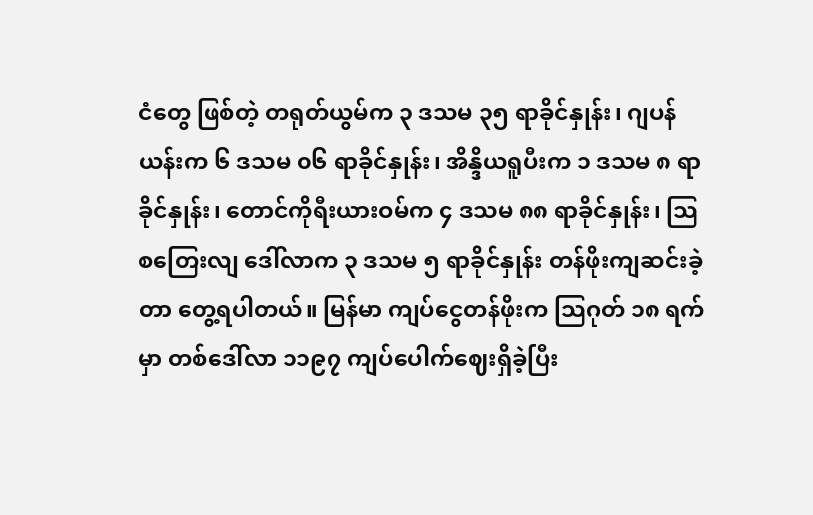ငံတွေ ဖြစ်တဲ့ တရုတ်ယွမ်က ၃ ဒသမ ၃၅ ရာခိုင်နှုန်း၊ ဂျပန်ယန်းက ၆ ဒသမ ၀၆ ရာခိုင်နှုန်း၊ အိန္ဒိယရူပီးက ၁ ဒသမ ၈ ရာခိုင်နှုန်း၊ တောင်ကိုရီးယားဝမ်က ၄ ဒသမ ၈၈ ရာခိုင်နှုန်း၊ သြစတြေးလျ ဒေါ်လာက ၃ ဒသမ ၅ ရာခိုင်နှုန်း တန်ဖိုးကျဆင်းခဲ့တာ တွေ့ရပါတယ်။ မြန်မာ ကျပ်ငွေတန်ဖိုးက သြဂုတ် ၁၈ ရက်မှာ တစ်ဒေါ်လာ ၁၁၉၇ ကျပ်ပေါက်ဈေးရှိခဲ့ပြီး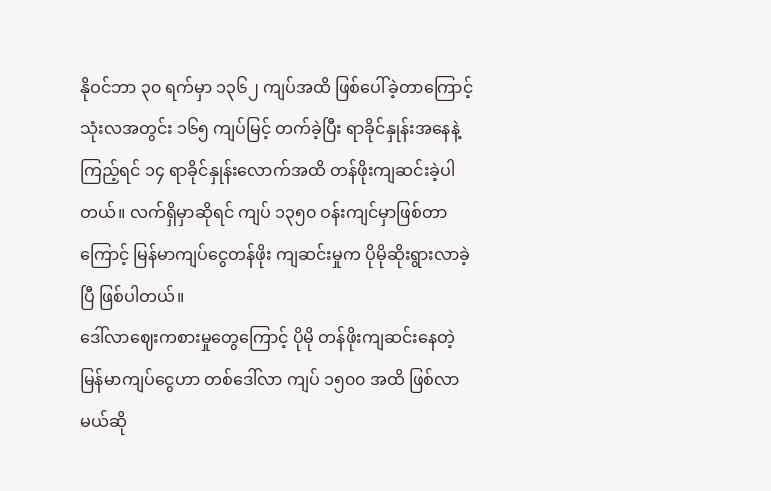နိုဝင်ဘာ ၃၀ ရက်မှာ ၁၃၆၂ ကျပ်အထိ ဖြစ်ပေါ်ခဲ့တာကြောင့် သုံးလအတွင်း ၁၆၅ ကျပ်မြင့် တက်ခဲ့ပြီး ရာခိုင်နှုန်းအနေနဲ့ကြည့်ရင် ၁၄ ရာခိုင်နှုန်းလောက်အထိ တန်ဖိုးကျဆင်းခဲ့ပါ တယ်။ လက်ရှိမှာဆိုရင် ကျပ် ၁၃၅၀ ဝန်းကျင်မှာဖြစ်တာကြောင့် မြန်မာကျပ်ငွေတန်ဖိုး ကျဆင်းမှုက ပိုမိုဆိုးရွားလာခဲ့ပြီ ဖြစ်ပါတယ်။
ဒေါ်လာဈေးကစားမှုတွေကြောင့် ပိုမို တန်ဖိုးကျဆင်းနေတဲ့ မြန်မာကျပ်ငွေဟာ တစ်ဒေါ်လာ ကျပ် ၁၅၀၀ အထိ ဖြစ်လာမယ်ဆို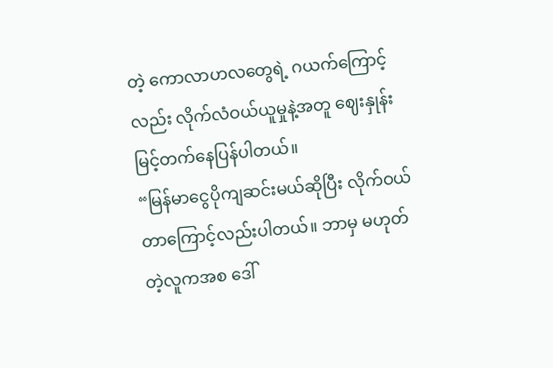တဲ့ ကောလာဟလတွေရဲ့ ဂယက်ကြောင့်လည်း လိုက်လံဝယ်ယူမှုနဲ့အတူ ဈေးနှုန်းမြင့်တက်နေပြန်ပါတယ်။
“မြန်မာငွေပိုကျဆင်းမယ်ဆိုပြီး လိုက်ဝယ်တာကြောင့်လည်းပါတယ်။ ဘာမှ မဟုတ်တဲ့လူကအစ ဒေါ်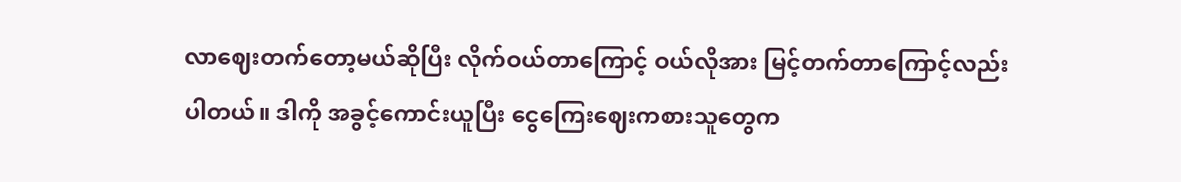လာဈေးတက်တော့မယ်ဆိုပြီး လိုက်ဝယ်တာကြောင့် ဝယ်လိုအား မြင့်တက်တာကြောင့်လည်း ပါတယ်။ ဒါကို အခွင့်ကောင်းယူပြီး ငွေကြေးဈေးကစားသူတွေက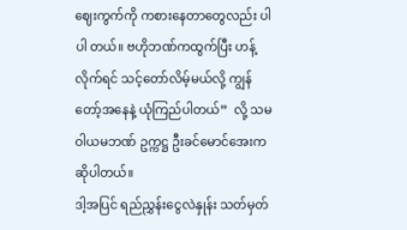ဈေးကွက်ကို ကစားနေတာတွေလည်း ပါပါ တယ်။ ဗဟိုဘဏ်ကထွက်ပြီး ဟန့်လိုက်ရင် သင့်တော်လိမ့်မယ်လို့ ကျွန်တော့်အနေနဲ့ ယုံကြည်ပါတယ်”  လို့ သမဝါယမဘဏ် ဥက္ကဋ္ဌ ဦးခင်မောင်အေးက ဆိုပါတယ်။
ဒါ့အပြင် ရည်ညွှန်းငွေလဲနှုန်း သတ်မှတ်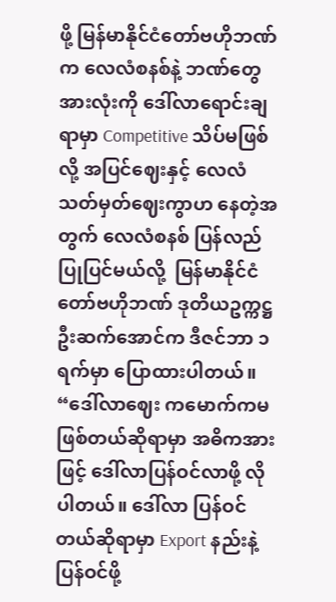ဖို့ မြန်မာနိုင်ငံတော်ဗဟိုဘဏ်က လေလံစနစ်နဲ့ ဘဏ်တွေအားလုံးကို ဒေါ်လာရောင်းချရာမှာ Competitive သိပ်မဖြစ်လို့ အပြင်ဈေးနှင့် လေလံသတ်မှတ်ဈေးကွာဟ နေတဲ့အတွက် လေလံစနစ် ပြန်လည်ပြုပြင်မယ်လို့  မြန်မာနိုင်ငံတော်ဗဟိုဘဏ် ဒုတိယဥက္ကဋ္ဌ ဦးဆက်အောင်က ဒီဇင်ဘာ ၁ ရက်မှာ ပြောထားပါတယ်။
“ဒေါ်လာဈေး ကမောက်ကမဖြစ်တယ်ဆိုရာမှာ အဓိကအားဖြင့် ဒေါ်လာပြန်ဝင်လာဖို့ လိုပါတယ်။ ဒေါ်လာ ပြန်ဝင်တယ်ဆိုရာမှာ Export နည်းနဲ့ ပြန်ဝင်ဖို့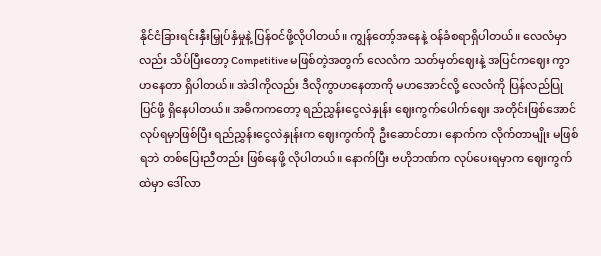နိုင်ငံခြားရင်းနှီးမြှုပ်နှံမှုနဲ့ ပြန်ဝင်ဖို့လိုပါတယ်။ ကျွန်တော့်အနေနဲ့ ဝန်ခံစရာရှိပါတယ်။ လေလံမှာလည်း သိပ်ပြီးတော့ Competitive မဖြစ်တဲ့အတွက် လေလံက သတ်မှတ်ဈေးနဲ့ အပြင်ကဈေး ကွာဟနေတာ ရှိပါတယ်။ အဲဒါကိုလည်း ဒီလိုကွာဟနေတာကို မဟအောင်လို့ လေလံကို ပြန်လည်ပြုပြင်ဖို့ ရှိနေပါတယ်။ အဓိကကတော့ ရည်ညွှန်းငွေလဲနှုန်း ဈေးကွက်ပေါက်ဈေး အတိုင်းဖြစ်အောင် လုပ်ရမှာဖြစ်ပြီး ရည်ညွှန်းငွေလဲနှုန်းက ဈေးကွက်ကို ဦးဆောင်တာ၊ နောက်က လိုက်တာမျိုး မဖြစ်ရဘဲ တစ်ပြေးညီတည်း ဖြစ်နေဖို့ လိုပါတယ်။ နောက်ပြီး ဗဟိုဘဏ်က လုပ်ပေးရမှာက ဈေးကွက်ထဲမှာ ဒေါ်လာ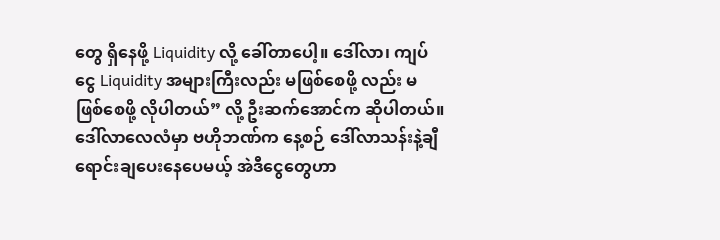တွေ ရှိနေဖို့ Liquidity လို့ ခေါ်တာပေါ့။ ဒေါ်လာ၊ ကျပ်ငွေ Liquidity အများကြီးလည်း မဖြစ်စေဖို့ လည်း မဖြစ်စေဖို့ လိုပါတယ်” လို့ ဦးဆက်အောင်က ဆိုပါတယ်။
ဒေါ်လာလေလံမှာ ဗဟိုဘဏ်က နေ့စဉ် ဒေါ်လာသန်းနဲ့ချီ ရောင်းချပေးနေပေမယ့် အဲဒီငွေတွေဟာ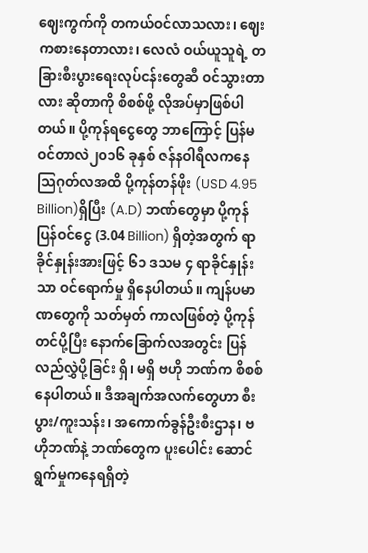ဈေးကွက်ကို တကယ်ဝင်လာသလား၊ ဈေးကစားနေတာလား၊ လေလံ ဝယ်ယူသူရဲ့ တခြားစီးပွားရေးလုပ်ငန်းတွေဆီ ဝင်သွားတာလား ဆိုတာကို စိစစ်ဖို့ လိုအပ်မှာဖြစ်ပါတယ်။ ပို့ကုန်ရငွေတွေ ဘာကြောင့် ပြန်မဝင်တာလဲ၂၀၁၆ ခုနှစ် ဇန်နဝါရီလကနေ သြဂုတ်လအထိ ပို့ကုန်တန်ဖိုး (USD 4.95 Billion)ရှိပြီး (A.D) ဘဏ်တွေမှာ ပို့ကုန်ပြန်ဝင်ငွေ (3.04 Billion) ရှိတဲ့အတွက် ရာခိုင်နှုန်းအားဖြင့် ၆၁ ဒသမ ၄ ရာခိုင်နှုန်းသာ ဝင်ရောက်မှု ရှိနေပါတယ်။ ကျန်ပမာဏတွေကို သတ်မှတ် ကာလဖြစ်တဲ့ ပို့ကုန်တင်ပို့ပြီး နောက်ခြောက်လအတွင်း ပြန်လည်လွှဲပို့ခြင်း ရှိ၊ မရှိ ဗဟို ဘဏ်က စိစစ်နေပါတယ်။ ဒီအချက်အလက်တွေဟာ စီးပွား/ကူးသန်း၊ အကောက်ခွန်ဦးစီးဌာန၊ ဗဟိုဘဏ်နဲ့ ဘဏ်တွေက ပူးပေါင်း ဆောင်ရွက်မှုကနေရရှိတဲ့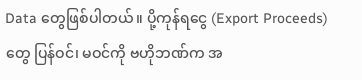Data တွေဖြစ်ပါတယ်။ ပို့ကုန်ရငွေ (Export Proceeds) တွေ ပြန်ဝင်၊ မဝင်ကို ဗဟိုဘဏ်က အ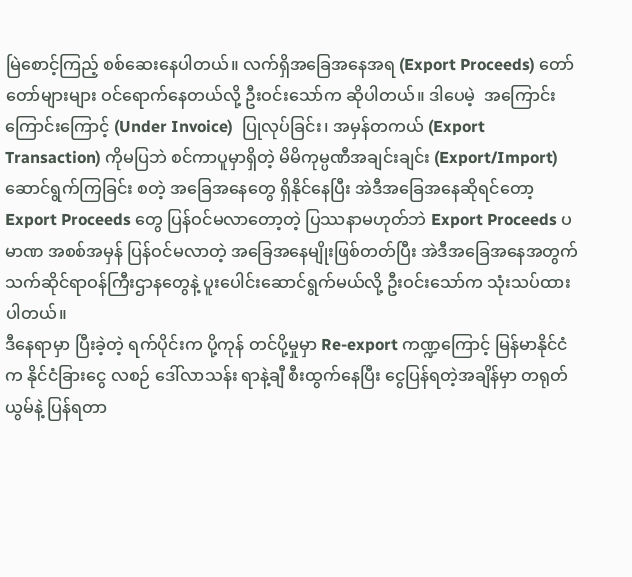မြဲစောင့်ကြည့် စစ်ဆေးနေပါတယ်။ လက်ရှိအခြေအနေအရ (Export Proceeds) တော်တော်များများ ဝင်ရောက်နေတယ်လို့ ဦးဝင်းသော်က ဆိုပါတယ်။ ဒါပေမဲ့  အကြောင်းကြောင်းကြောင့် (Under Invoice)  ပြုလုပ်ခြင်း၊ အမှန်တကယ် (Export Transaction) ကိုမပြဘဲ စင်ကာပူမှာရှိတဲ့ မိမိကုမ္ပဏီအချင်းချင်း (Export/Import) ဆောင်ရွက်ကြခြင်း စတဲ့ အခြေအနေတွေ ရှိနိုင်နေပြီး အဲဒီအခြေအနေဆိုရင်တော့ Export Proceeds တွေ ပြန်ဝင်မလာတော့တဲ့ ပြဿနာမဟုတ်ဘဲ Export Proceeds ပမာဏ အစစ်အမှန် ပြန်ဝင်မလာတဲ့ အခြေအနေမျိုးဖြစ်တတ်ပြီး အဲဒီအခြေအနေအတွက် သက်ဆိုင်ရာဝန်ကြီးဌာနတွေနဲ့ ပူးပေါင်းဆောင်ရွက်မယ်လို့ ဦးဝင်းသော်က သုံးသပ်ထားပါတယ်။
ဒီနေရာမှာ ပြီးခဲ့တဲ့ ရက်ပိုင်းက ပို့ကုန် တင်ပို့မှုမှာ Re-export ကဏ္ဍကြောင့် မြန်မာနိုင်ငံက နိုင်ငံခြားငွေ လစဉ် ဒေါ်လာသန်း ရာနဲ့ချီ စီးထွက်နေပြီး ငွေပြန်ရတဲ့အချိန်မှာ တရုတ်ယွမ်နဲ့ ပြန်ရတာ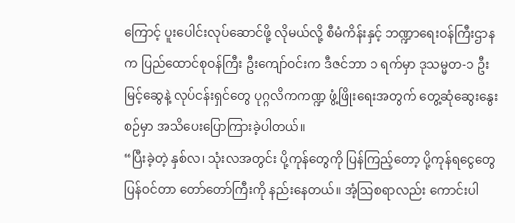ကြောင့် ပူးပေါင်းလုပ်ဆောင်ဖို့ လိုမယ်လို့ စီမံကိန်းနှင့် ဘဏ္ဍာရေးဝန်ကြီးဌာနက ပြည်ထောင်စုဝန်ကြီး ဦးကျော်ဝင်းက ဒီဇင်ဘာ ၁ ရက်မှာ ဒုသမ္မတ-၁ ဦးမြင့်ဆွေနဲ့ လုပ်ငန်းရှင်တွေ ပုဂ္ဂလိကကဏ္ဍ ဖွံ့ဖြိုးရေးအတွက် တွေ့ဆုံဆွေးနွေးစဉ်မှာ အသိပေးပြောကြားခဲ့ပါတယ်။
“ပြီးခဲ့တဲ့ နှစ်လ၊ သုံးလအတွင်း ပို့ကုန်တွေကို ပြန်ကြည့်တော့ ပို့ကုန်ရငွေတွေ ပြန်ဝင်တာ တော်တော်ကြီးကို နည်းနေတယ်။ အံ့သြစရာလည်း ကောင်းပါ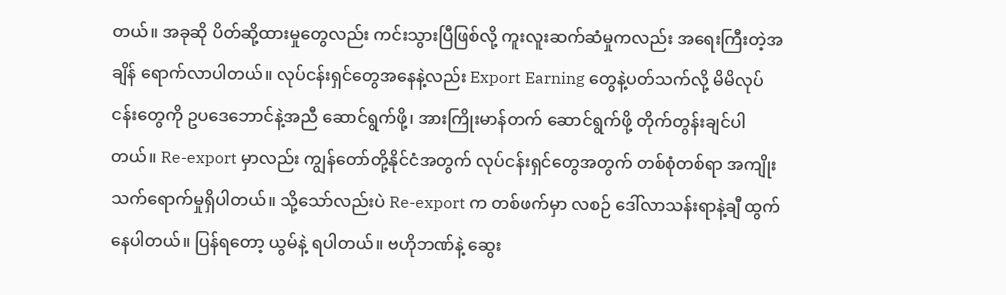တယ်။ အခုဆို ပိတ်ဆို့ထားမှုတွေလည်း ကင်းသွားပြီဖြစ်လို့ ကူးလူးဆက်ဆံမှုကလည်း အရေးကြီးတဲ့အချိန် ရောက်လာပါတယ်။ လုပ်ငန်းရှင်တွေအနေနဲ့လည်း Export Earning တွေနဲ့ပတ်သက်လို့ မိမိလုပ်ငန်းတွေကို ဥပဒေဘောင်နဲ့အညီ ဆောင်ရွက်ဖို့၊ အားကြိုးမာန်တက် ဆောင်ရွက်ဖို့ တိုက်တွန်းချင်ပါတယ်။ Re-export မှာလည်း ကျွန်တော်တို့နိုင်ငံအတွက် လုပ်ငန်းရှင်တွေအတွက် တစ်စုံတစ်ရာ အကျိုးသက်ရောက်မှုရှိပါတယ်။ သို့သော်လည်းပဲ Re-export က တစ်ဖက်မှာ လစဉ် ဒေါ်လာသန်းရာနဲ့ချီ ထွက်နေပါတယ်။ ပြန်ရတော့ ယွမ်နဲ့ ရပါတယ်။ ဗဟိုဘဏ်နဲ့ ဆွေး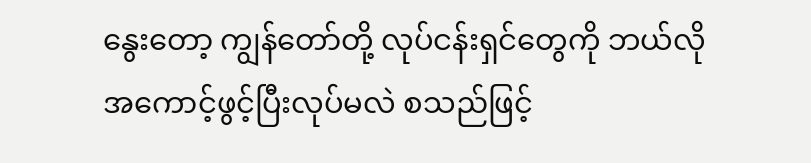နွေးတော့ ကျွန်တော်တို့ လုပ်ငန်းရှင်တွေကို ဘယ်လိုအကောင့်ဖွင့်ပြီးလုပ်မလဲ စသည်ဖြင့်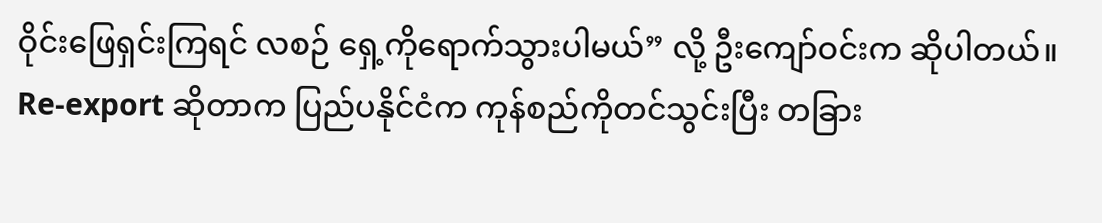ဝိုင်းဖြေရှင်းကြရင် လစဉ် ရှေ့ကိုရောက်သွားပါမယ်” လို့ ဦးကျော်ဝင်းက ဆိုပါတယ်။
Re-export ဆိုတာက ပြည်ပနိုင်ငံက ကုန်စည်ကိုတင်သွင်းပြီး တခြား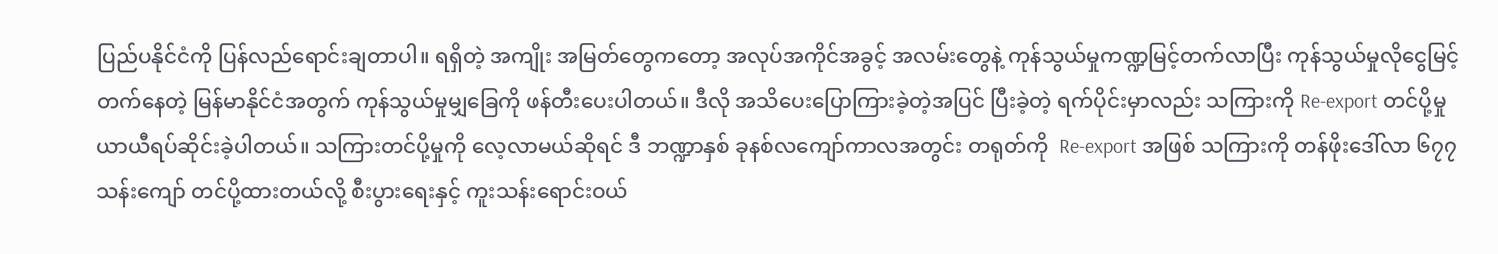ပြည်ပနိုင်ငံကို ပြန်လည်ရောင်းချတာပါ။ ရရှိတဲ့ အကျိုး အမြတ်တွေကတော့ အလုပ်အကိုင်အခွင့် အလမ်းတွေနဲ့ ကုန်သွယ်မှုကဏ္ဍမြင့်တက်လာပြီး ကုန်သွယ်မှုလိုငွေမြင့်တက်နေတဲ့ မြန်မာနိုင်ငံအတွက် ကုန်သွယ်မှုမျှခြေကို ဖန်တီးပေးပါတယ်။ ဒီလို အသိပေးပြောကြားခဲ့တဲ့အပြင် ပြီးခဲ့တဲ့ ရက်ပိုင်းမှာလည်း သကြားကို Re-export တင်ပို့မှု ယာယီရပ်ဆိုင်းခဲ့ပါတယ်။ သကြားတင်ပို့မှုကို လေ့လာမယ်ဆိုရင် ဒီ ဘဏ္ဍာနှစ် ခုနစ်လကျော်ကာလအတွင်း တရုတ်ကို  Re-export အဖြစ် သကြားကို တန်ဖိုးဒေါ်လာ ၆၇၇ သန်းကျော် တင်ပို့ထားတယ်လို့ စီးပွားရေးနှင့် ကူးသန်းရောင်းဝယ်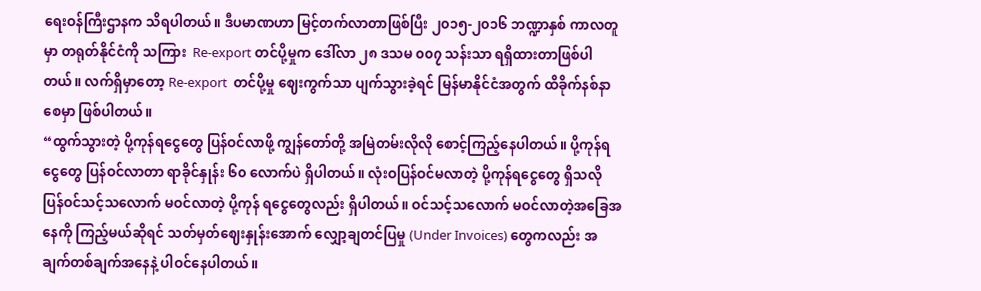ရေးဝန်ကြီးဌာနက သိရပါတယ်။ ဒီပမာဏဟာ မြင့်တက်လာတာဖြစ်ပြီး ၂၀၁၅-၂၀၁၆ ဘဏ္ဍာနှစ် ကာလတူမှာ တရုတ်နိုင်ငံကို သကြား  Re-export တင်ပို့မှုက ဒေါ်လာ ၂၈ ဒသမ ၀၀၇ သန်းသာ ရရှိထားတာဖြစ်ပါတယ်။ လက်ရှိမှာတော့ Re-export  တင်ပို့မှု ဈေးကွက်သာ ပျက်သွားခဲ့ရင် မြန်မာနိုင်ငံအတွက် ထိခိုက်နစ်နာစေမှာ ဖြစ်ပါတယ်။
“ထွက်သွားတဲ့ ပို့ကုန်ရငွေတွေ ပြန်ဝင်လာဖို့ ကျွန်တော်တို့ အမြဲတမ်းလိုလို စောင့်ကြည့်နေပါတယ်။ ပို့ကုန်ရငွေတွေ ပြန်ဝင်လာတာ ရာခိုင်နှုန်း ၆၀ လောက်ပဲ ရှိပါတယ်။ လုံးဝပြန်ဝင်မလာတဲ့ ပို့ကုန်ရငွေတွေ ရှိသလို ပြန်ဝင်သင့်သလောက် မဝင်လာတဲ့ ပို့ကုန် ရငွေတွေလည်း ရှိပါတယ်။ ဝင်သင့်သလောက် မဝင်လာတဲ့အခြေအနေကို ကြည့်မယ်ဆိုရင် သတ်မှတ်ဈေးနှုန်းအောက် လျှော့ချတင်ပြမှု (Under Invoices) တွေကလည်း အချက်တစ်ချက်အနေနဲ့ ပါဝင်နေပါတယ်။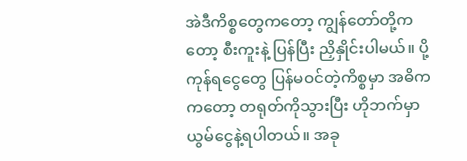အဲဒီကိစ္စတွေကတော့ ကျွန်တော်တို့ကတော့ စီးကူးနဲ့ ပြန်ပြီး ညှိနှိုင်းပါမယ်။ ပို့ကုန်ရငွေတွေ ပြန်မဝင်တဲ့ကိစ္စမှာ အဓိကကတော့ တရုတ်ကိုသွားပြီး ဟိုဘက်မှာ ယွမ်ငွေနဲ့ရပါတယ်။ အခု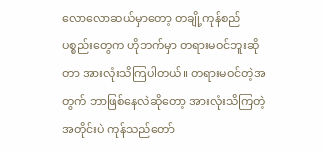လောလောဆယ်မှာတော့ တချို့ကုန်စည်ပစ္စည်းတွေက ဟိုဘက်မှာ တရားမဝင်ဘူးဆိုတာ အားလုံးသိကြပါတယ်။ တရားမဝင်တဲ့အတွက် ဘာဖြစ်နေလဲဆိုတော့ အားလုံးသိကြတဲ့အတိုင်းပဲ ကုန်သည်တော်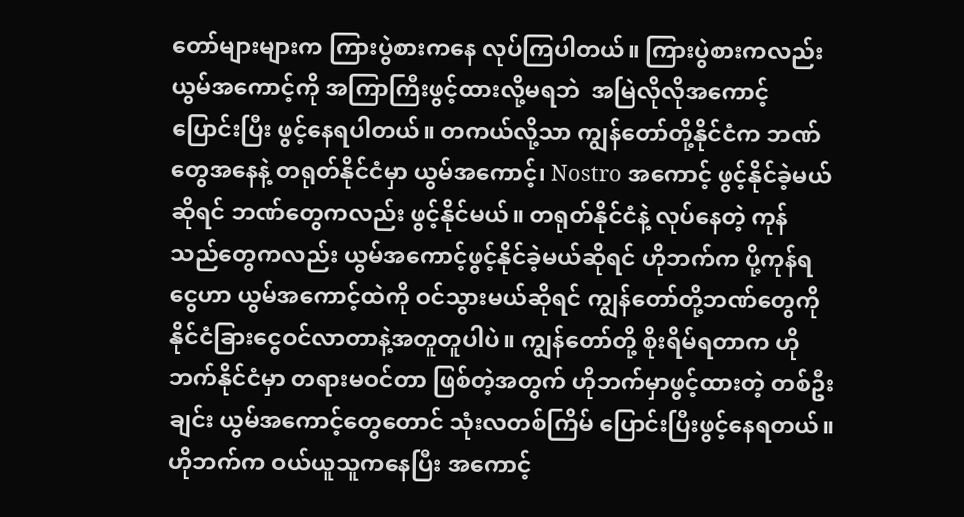တော်များများက ကြားပွဲစားကနေ လုပ်ကြပါတယ်။ ကြားပွဲစားကလည်း ယွမ်အကောင့်ကို အကြာကြီးဖွင့်ထားလို့မရဘဲ  အမြဲလိုလိုအကောင့်ပြောင်းပြီး ဖွင့်နေရပါတယ်။ တကယ်လို့သာ ကျွန်တော်တို့နိုင်ငံက ဘဏ်တွေအနေနဲ့ တရုတ်နိုင်ငံမှာ ယွမ်အကောင့်၊ Nostro အကောင့် ဖွင့်နိုင်ခဲ့မယ်ဆိုရင် ဘဏ်တွေကလည်း ဖွင့်နိုင်မယ်။ တရုတ်နိုင်ငံနဲ့ လုပ်နေတဲ့ ကုန်သည်တွေကလည်း ယွမ်အကောင့်ဖွင့်နိုင်ခဲ့မယ်ဆိုရင် ဟိုဘက်က ပို့ကုန်ရငွေဟာ ယွမ်အကောင့်ထဲကို ဝင်သွားမယ်ဆိုရင် ကျွန်တော်တို့ဘဏ်တွေကို နိုင်ငံခြားငွေဝင်လာတာနဲ့အတူတူပါပဲ။ ကျွန်တော်တို့ စိုးရိမ်ရတာက ဟိုဘက်နိုင်ငံမှာ တရားမဝင်တာ ဖြစ်တဲ့အတွက် ဟိုဘက်မှာဖွင့်ထားတဲ့ တစ်ဦးချင်း ယွမ်အကောင့်တွေတောင် သုံးလတစ်ကြိမ် ပြောင်းပြီးဖွင့်နေရတယ်။ ဟိုဘက်က ဝယ်ယူသူကနေပြီး အကောင့်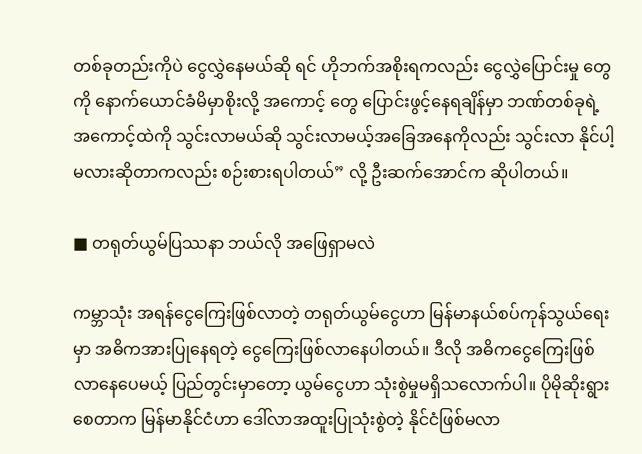တစ်ခုတည်းကိုပဲ ငွေလွှဲနေမယ်ဆို ရင် ဟိုဘက်အစိုးရကလည်း ငွေလွှဲပြောင်းမှု တွေကို နောက်ယောင်ခံမိမှာစိုးလို့ အကောင့် တွေ ပြောင်းဖွင့်နေရချိန်မှာ ဘဏ်တစ်ခုရဲ့ အကောင့်ထဲကို သွင်းလာမယ်ဆို သွင်းလာမယ့်အခြေအနေကိုလည်း သွင်းလာ နိုင်ပါ့မလားဆိုတာကလည်း စဉ်းစားရပါတယ်” လို့ ဦးဆက်အောင်က ဆိုပါတယ်။

■ တရုတ်ယွမ်ပြဿနာ ဘယ်လို အဖြေရှာမလဲ

ကမ္ဘာသုံး အရန်ငွေကြေးဖြစ်လာတဲ့ တရုတ်ယွမ်ငွေဟာ မြန်မာနယ်စပ်ကုန်သွယ်ရေးမှာ အဓိကအားပြုနေရတဲ့ ငွေကြေးဖြစ်လာနေပါတယ်။ ဒီလို အဓိကငွေကြေးဖြစ်လာနေပေမယ့် ပြည်တွင်းမှာတော့ ယွမ်ငွေဟာ သုံးစွဲမှုမရှိသလောက်ပါ။ ပိုမိုဆိုးရွားစေတာက မြန်မာနိုင်ငံဟာ ဒေါ်လာအထူးပြုသုံးစွဲတဲ့ နိုင်ငံဖြစ်မလာ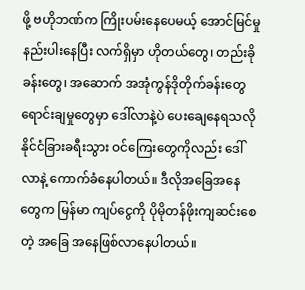ဖို့ ဗဟိုဘဏ်က ကြိုးပမ်းနေပေမယ့် အောင်မြင်မှုနည်းပါးနေပြီး လက်ရှိမှာ ဟိုတယ်တွေ၊ တည်းခိုခန်းတွေ၊ အဆောက် အအုံကွန်ဒိုတိုက်ခန်းတွေ ရောင်းချမှုတွေမှာ ဒေါ်လာနဲ့ပဲ ပေးချေနေရသလို နိုင်ငံခြားခရီးသွား ဝင်ကြေးတွေကိုလည်း ဒေါ်လာနဲ့ ကောက်ခံနေပါတယ်။ ဒီလိုအခြေအနေတွေက မြန်မာ ကျပ်ငွေကို ပိုမိုတန်ဖိုးကျဆင်းစေတဲ့ အခြေ အနေဖြစ်လာနေပါတယ်။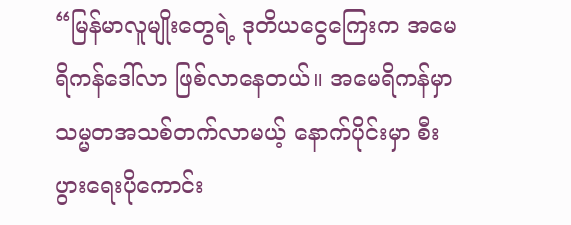“မြန်မာလူမျိုးတွေရဲ့ ဒုတိယငွေကြေးက အမေရိကန်ဒေါ်လာ ဖြစ်လာနေတယ်။ အမေရိကန်မှာ သမ္မတအသစ်တက်လာမယ့် နောက်ပိုင်းမှာ စီးပွားရေးပိုကောင်း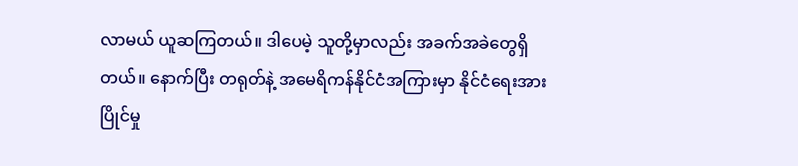လာမယ် ယူဆကြတယ်။ ဒါပေမဲ့ သူတို့မှာလည်း အခက်အခဲတွေရှိတယ်။ နောက်ပြီး တရုတ်နဲ့ အမေရိကန်နိုင်ငံအကြားမှာ နိုင်ငံရေးအားပြိုင်မှု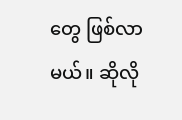တွေ ဖြစ်လာမယ်။ ဆိုလို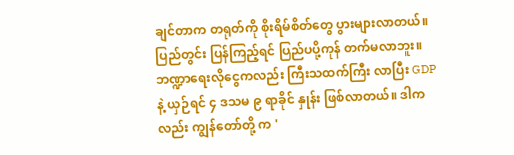ချင်တာက တရုတ်ကို စိုးရိမ်စိတ်တွေ ပွားများလာတယ်။ ပြည်တွင်း ပြန်ကြည့်ရင် ပြည်ပပို့ကုန် တက်မလာဘူး။ ဘဏ္ဍာရေးလိုငွေကလည်း ကြီးသထက်ကြီး လာပြီး GDP နဲ့ ယှဉ်ရင် ၄ ဒသမ ၉ ရာခိုင် နှုန်း ဖြစ်လာတယ်။ ဒါကလည်း ကျွန်တော်တို့ က '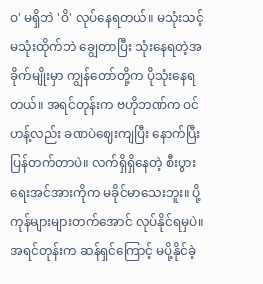ဝ' မရှိဘဲ 'ဝိ' လုပ်နေရတယ်။ မသုံးသင့် မသုံးထိုက်ဘဲ ချွေတာပြီး သုံးနေရတဲ့အခိုက်မျိုးမှာ ကျွန်တော်တို့က ပိုသုံးနေရတယ်။ အရင်တုန်းက ဗဟိုဘဏ်က ဝင်ဟန့်လည်း ခဏပဲဈေးကျပြီး နောက်ပြီး ပြန်တက်တာပဲ။ လက်ရှိရှိနေတဲ့ စီးပွားရေးအင်အားကိုက မခိုင်မာသေးဘူး။ ပို့ကုန်များများတက်အောင် လုပ်နိုင်ရမှပဲ။ အရင်တုန်းက ဆန်ရှင်ကြောင့် မပို့နိုင်ခဲ့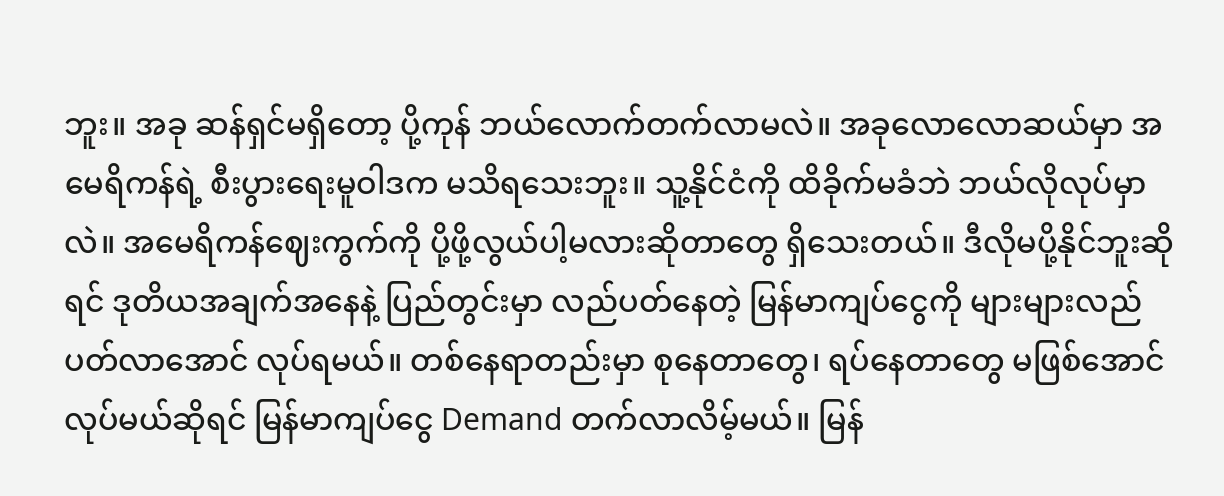ဘူး။ အခု ဆန်ရှင်မရှိတော့ ပို့ကုန် ဘယ်လောက်တက်လာမလဲ။ အခုလောလောဆယ်မှာ အမေရိကန်ရဲ့ စီးပွားရေးမူဝါဒက မသိရသေးဘူး။ သူ့နိုင်ငံကို ထိခိုက်မခံဘဲ ဘယ်လိုလုပ်မှာလဲ။ အမေရိကန်ဈေးကွက်ကို ပို့ဖို့လွယ်ပါ့မလားဆိုတာတွေ ရှိသေးတယ်။ ဒီလိုမပို့နိုင်ဘူးဆိုရင် ဒုတိယအချက်အနေနဲ့ ပြည်တွင်းမှာ လည်ပတ်နေတဲ့ မြန်မာကျပ်ငွေကို များများလည်ပတ်လာအောင် လုပ်ရမယ်။ တစ်နေရာတည်းမှာ စုနေတာတွေ၊ ရပ်နေတာတွေ မဖြစ်အောင် လုပ်မယ်ဆိုရင် မြန်မာကျပ်ငွေ Demand တက်လာလိမ့်မယ်။ မြန်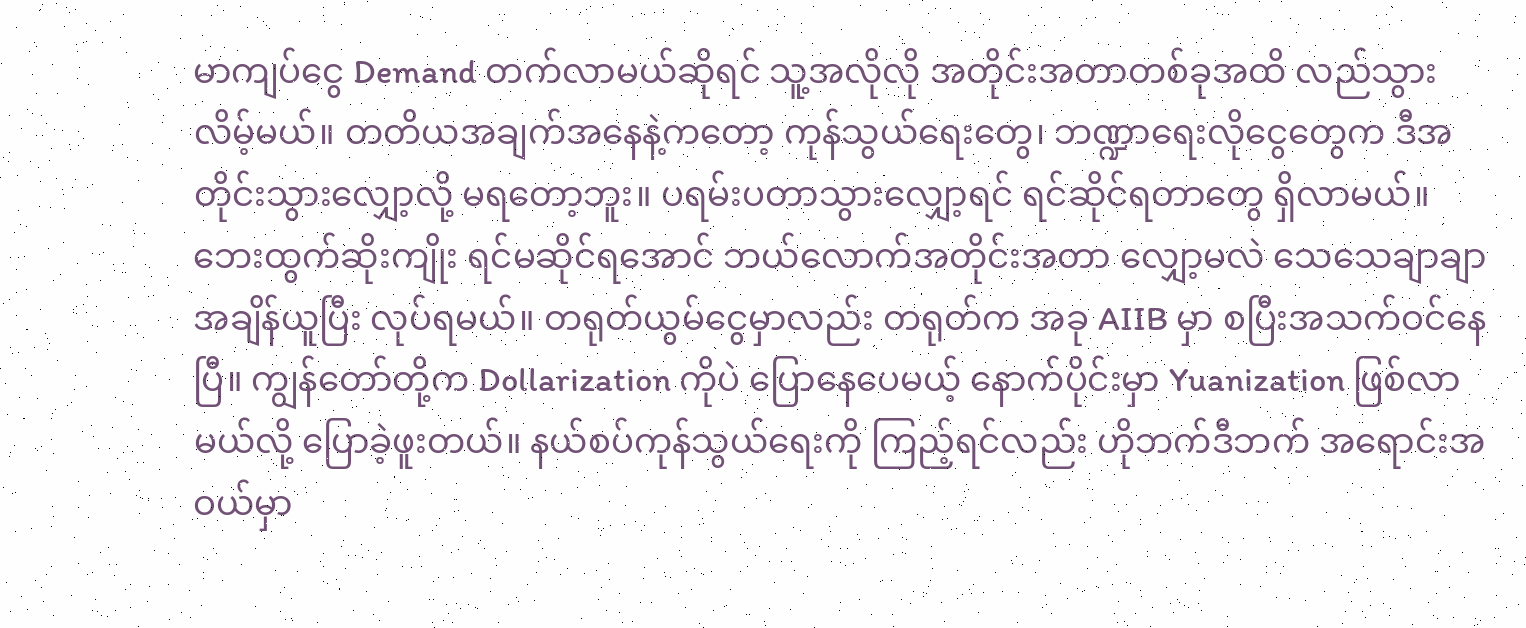မာကျပ်ငွေ Demand တက်လာမယ်ဆိုရင် သူ့အလိုလို အတိုင်းအတာတစ်ခုအထိ လည်သွားလိမ့်မယ်။ တတိယအချက်အနေနဲ့ကတော့ ကုန်သွယ်ရေးတွေ၊ ဘဏ္ဍာရေးလိုငွေတွေက ဒီအတိုင်းသွားလျှော့လို့ မရတော့ဘူး။ ပရမ်းပတာသွားလျှော့ရင် ရင်ဆိုင်ရတာတွေ ရှိလာမယ်။ ဘေးထွက်ဆိုးကျိုး ရင်မဆိုင်ရအောင် ဘယ်လောက်အတိုင်းအတာ လျှော့မလဲ သေသေချာချာအချိန်ယူပြီး လုပ်ရမယ်။ တရုတ်ယွမ်ငွေမှာလည်း တရုတ်က အခု AIIB မှာ စပြီးအသက်ဝင်နေပြီ။ ကျွန်တော်တို့က Dollarization ကိုပဲ ပြောနေပေမယ့် နောက်ပိုင်းမှာ Yuanization ဖြစ်လာမယ်လို့ ပြောခဲ့ဖူးတယ်။ နယ်စပ်ကုန်သွယ်ရေးကို ကြည့်ရင်လည်း ဟိုဘက်ဒီဘက် အရောင်းအဝယ်မှာ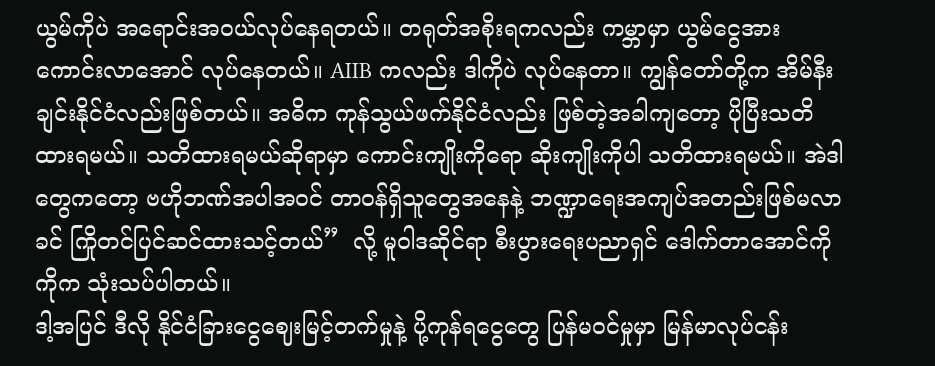ယွမ်ကိုပဲ အရောင်းအဝယ်လုပ်နေရတယ်။ တရုတ်အစိုးရကလည်း ကမ္ဘာမှာ ယွမ်ငွေအားကောင်းလာအောင် လုပ်နေတယ်။ AIIB ကလည်း ဒါကိုပဲ လုပ်နေတာ။ ကျွန်တော်တို့က အိမ်နီးချင်းနိုင်ငံလည်းဖြစ်တယ်။ အဓိက ကုန်သွယ်ဖက်နိုင်ငံလည်း ဖြစ်တဲ့အခါကျတော့ ပိုပြီးသတိထားရမယ်။ သတိထားရမယ်ဆိုရာမှာ ကောင်းကျိုးကိုရော ဆိုးကျိုးကိုပါ သတိထားရမယ်။ အဲဒါတွေကတော့ ဗဟိုဘဏ်အပါအဝင် တာဝန်ရှိသူတွေအနေနဲ့ ဘဏ္ဍာရေးအကျပ်အတည်းဖြစ်မလာခင် ကြိုတင်ပြင်ဆင်ထားသင့်တယ်”  လို့ မူဝါဒဆိုင်ရာ စီးပွားရေးပညာရှင် ဒေါက်တာအောင်ကိုကိုက သုံးသပ်ပါတယ်။
ဒါ့အပြင် ဒီလို နိုင်ငံခြားငွေဈေးမြင့်တက်မှုနဲ့ ပို့ကုန်ရငွေတွေ ပြန်မဝင်မှုမှာ မြန်မာလုပ်ငန်း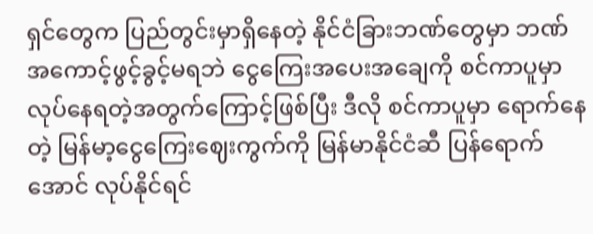ရှင်တွေက ပြည်တွင်းမှာရှိနေတဲ့ နိုင်ငံခြားဘဏ်တွေမှာ ဘဏ်အကောင့်ဖွင့်ခွင့်မရဘဲ ငွေကြေးအပေးအချေကို စင်ကာပူမှာ လုပ်နေရတဲ့အတွက်ကြောင့်ဖြစ်ပြီး ဒီလို စင်ကာပူမှာ ရောက်နေတဲ့ မြန်မာ့ငွေကြေးဈေးကွက်ကို မြန်မာနိုင်ငံဆီ ပြန်ရောက်အောင် လုပ်နိုင်ရင်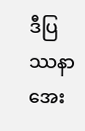ဒီပြဿနာ အေး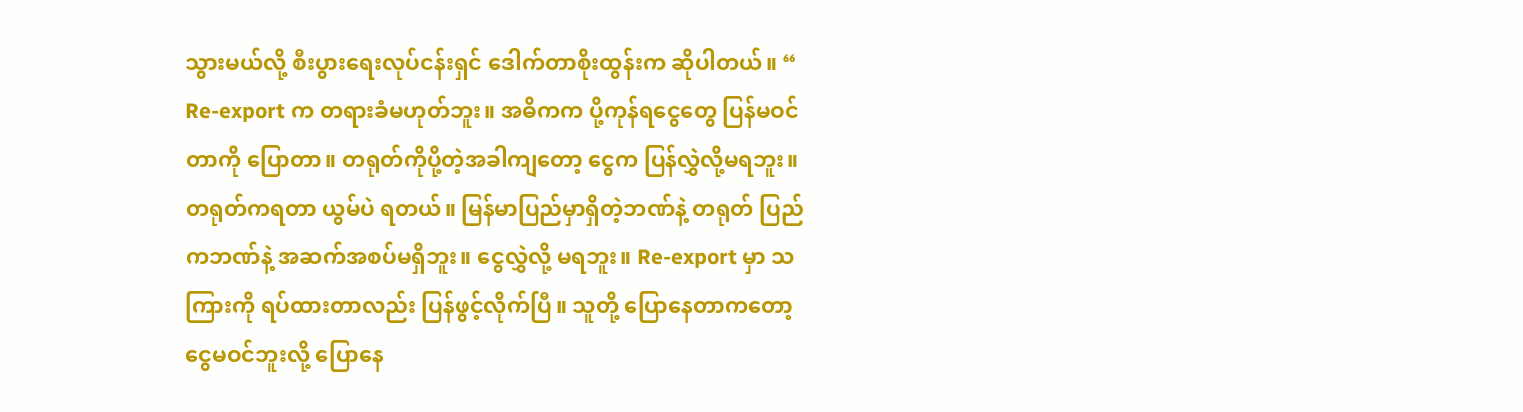သွားမယ်လို့ စီးပွားရေးလုပ်ငန်းရှင် ဒေါက်တာစိုးထွန်းက ဆိုပါတယ်။ “ Re-export က တရားခံမဟုတ်ဘူး။ အဓိကက ပို့ကုန်ရငွေတွေ ပြန်မဝင်တာကို ပြောတာ။ တရုတ်ကိုပို့တဲ့အခါကျတော့ ငွေက ပြန်လွှဲလို့မရဘူး။ တရုတ်ကရတာ ယွမ်ပဲ ရတယ်။ မြန်မာပြည်မှာရှိတဲ့ဘဏ်နဲ့ တရုတ် ပြည်ကဘဏ်နဲ့ အဆက်အစပ်မရှိဘူး။ ငွေလွှဲလို့ မရဘူး။ Re-export မှာ သကြားကို ရပ်ထားတာလည်း ပြန်ဖွင့်လိုက်ပြီ။ သူတို့ ပြောနေတာကတော့ ငွေမဝင်ဘူးလို့ ပြောနေ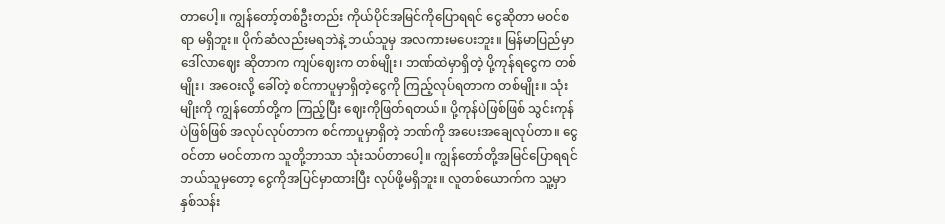တာပေါ့။ ကျွန်တော့်တစ်ဦးတည်း ကိုယ်ပိုင်အမြင်ကိုပြောရရင် ငွေဆိုတာ မဝင်စရာ မရှိဘူး။ ပိုက်ဆံလည်းမရဘဲနဲ့ ဘယ်သူမှ အလကားမပေးဘူး။ မြန်မာပြည်မှာ ဒေါ်လာဈေး ဆိုတာက ကျပ်ဈေးက တစ်မျိုး၊ ဘဏ်ထဲမှာရှိတဲ့ ပို့ကုန်ရငွေက တစ်မျိုး၊ အဝေးလို့ ခေါ်တဲ့ စင်ကာပူမှာရှိတဲ့ငွေကို ကြည့်လုပ်ရတာက တစ်မျိုး။ သုံးမျိုးကို ကျွန်တော်တို့က ကြည့်ပြီး ဈေးကိုဖြတ်ရတယ်။ ပို့ကုန်ပဲဖြစ်ဖြစ် သွင်းကုန်ပဲဖြစ်ဖြစ် အလုပ်လုပ်တာက စင်ကာပူမှာရှိတဲ့ ဘဏ်ကို အပေးအချေလုပ်တာ။ ငွေဝင်တာ မဝင်တာက သူတို့ဘာသာ သုံးသပ်တာပေါ့။ ကျွန်တော်တို့အမြင်ပြောရရင် ဘယ်သူမှတော့ ငွေကိုအပြင်မှာထားပြီး လုပ်ဖို့မရှိဘူး။ လူတစ်ယောက်က သူ့မှာ နှစ်သန်း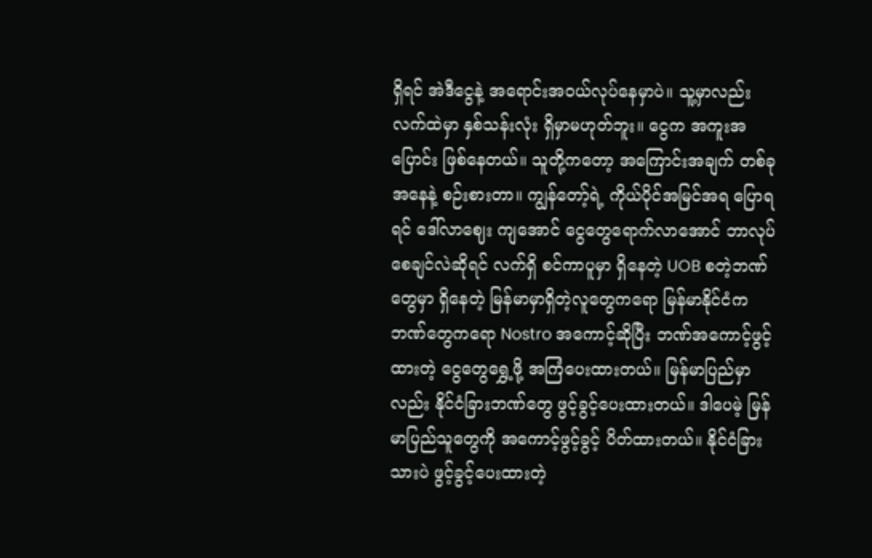ရှိရင် အဲဒီငွေနဲ့ အရောင်းအဝယ်လုပ်နေမှာပဲ။ သူ့မှာလည်း လက်ထဲမှာ နှစ်သန်းလုံး ရှိမှာမဟုတ်ဘူး။ ငွေက အကူးအပြောင်း ဖြစ်နေတယ်။ သူတို့ကတော့ အကြောင်းအချက် တစ်ခုအနေနဲ့ စဉ်းစားတာ။ ကျွန်တော့်ရဲ့ ကိုယ်ပိုင်အမြင်အရ ပြောရရင် ဒေါ်လာဈေး ကျအောင် ငွေတွေရောက်လာအောင် ဘာလုပ်စေချင်လဲဆိုရင် လက်ရှိ စင်ကာပူမှာ ရှိနေတဲ့ UOB စတဲ့ဘဏ်တွေမှာ ရှိနေတဲ့ မြန်မာမှာရှိတဲ့လူတွေကရော မြန်မာနိုင်ငံက ဘဏ်တွေကရော Nostro အကောင့်ဆိုပြီး ဘဏ်အကောင့်ဖွင့်ထားတဲ့ ငွေတွေရွှေ့ဖို့ အကြံပေးထားတယ်။ မြန်မာပြည်မှာလည်း နိုင်ငံခြားဘဏ်တွေ ဖွင့်ခွင့်ပေးထားတယ်။ ဒါပေမဲ့ မြန်မာပြည်သူတွေကို အကောင့်ဖွင့်ခွင့် ပိတ်ထားတယ်။ နိုင်ငံခြားသားပဲ ဖွင့်ခွင့်ပေးထားတဲ့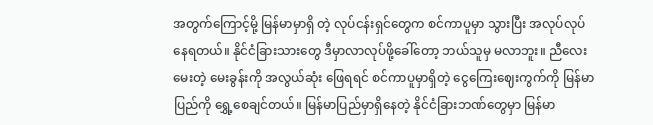အတွက်ကြောင့်မို့ မြန်မာမှာရှိ တဲ့ လုပ်ငန်းရှင်တွေက စင်ကာပူမှာ သွားပြီး အလုပ်လုပ်နေရတယ်။ နိုင်ငံခြားသားတွေ ဒီမှာလာလုပ်ဖို့ခေါ်တော့ ဘယ်သူမှ မလာဘူး။ ညီလေးမေးတဲ့ မေးခွန်းကို အလွယ်ဆုံး ဖြေရရင် စင်ကာပူမှာရှိတဲ့ ငွေကြေးဈေးကွက်ကို မြန်မာပြည်ကို ရွှေ့စေချင်တယ်။ မြန်မာပြည်မှာရှိနေတဲ့ နိုင်ငံခြားဘဏ်တွေမှာ မြန်မာ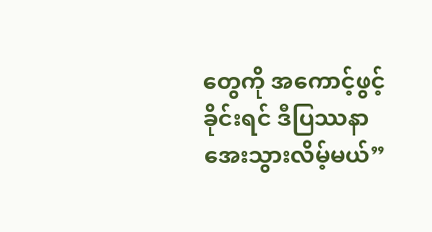တွေကို အကောင့်ဖွင့်ခိုင်းရင် ဒီပြဿနာ အေးသွားလိမ့်မယ်”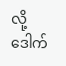လို့ ဒေါက်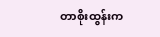တာစိုးထွန်းက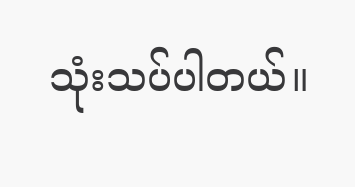သုံးသပ်ပါတယ်။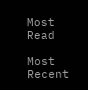Most Read

Most Recent